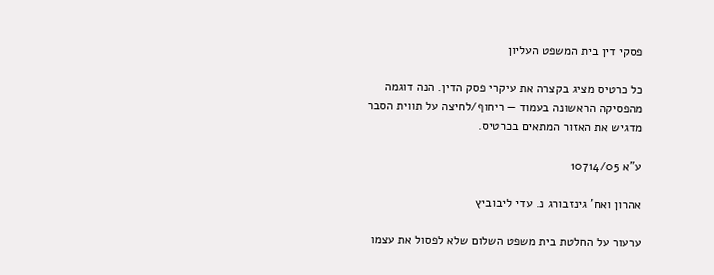פסקי דין בית המשפט העליון

כל כרטיס מציג בקצרה את עיקרי פסק הדין. הנה דוגמה מהפסיקה הראשונה בעמוד — ריחוף/לחיצה על תווית הסבר מדגיש את האזור המתאים בכרטיס.

ע"א 10714/05

אהרון ואח' גינזבורג נ. עדי ליבוביץ

ערעור על החלטת בית משפט השלום שלא לפסול את עצמו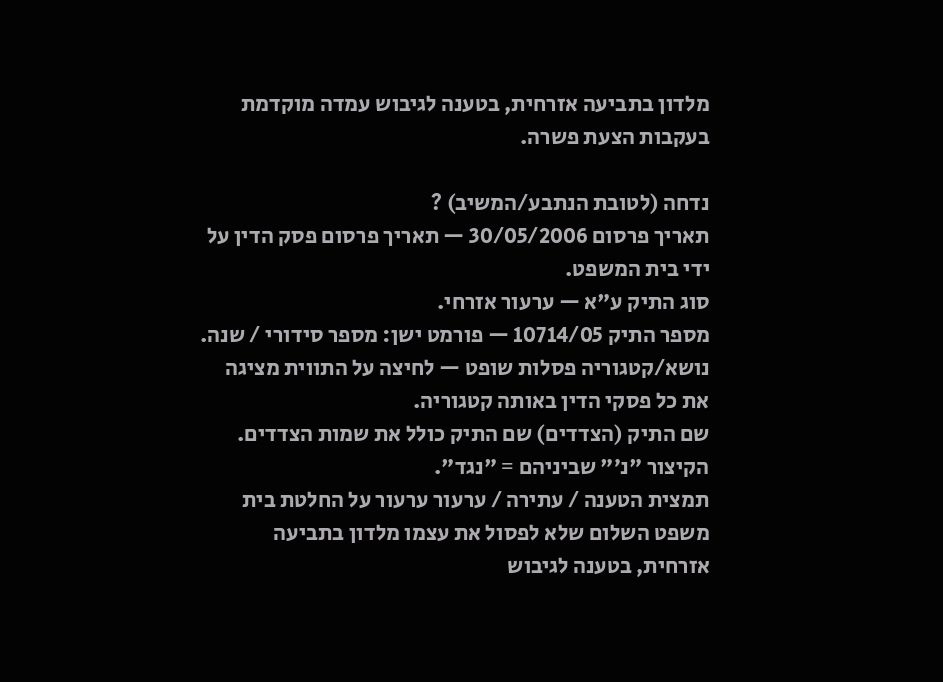מלדון בתביעה אזרחית, בטענה לגיבוש עמדה מוקדמת בעקבות הצעת פשרה.

נדחה (לטובת הנתבע/המשיב) ?
תאריך פרסום 30/05/2006 — תאריך פרסום פסק הדין על ידי בית המשפט.
סוג התיק ע"א — ערעור אזרחי.
מספר התיק 10714/05 — פורמט ישן: מספר סידורי / שנה.
נושא/קטגוריה פסלות שופט — לחיצה על התווית מציגה את כל פסקי הדין באותה קטגוריה.
שם התיק (הצדדים) שם התיק כולל את שמות הצדדים. הקיצור "נ׳" שביניהם = "נגד".
תמצית הטענה / עתירה / ערעור ערעור על החלטת בית משפט השלום שלא לפסול את עצמו מלדון בתביעה אזרחית, בטענה לגיבוש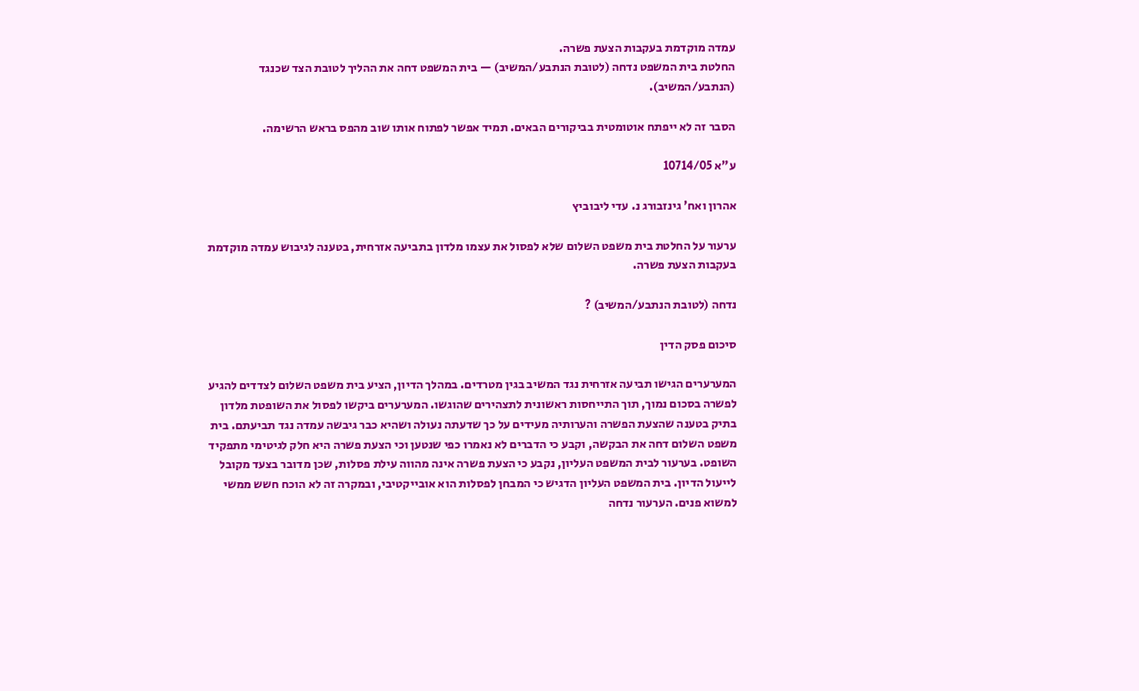עמדה מוקדמת בעקבות הצעת פשרה.
החלטת בית המשפט נדחה (לטובת הנתבע/המשיב) — בית המשפט דחה את ההליך לטובת הצד שכנגד (הנתבע/המשיב).

הסבר זה לא ייפתח אוטומטית בביקורים הבאים. תמיד אפשר לפתוח אותו שוב מהפס בראש הרשימה.

ע"א 10714/05

אהרון ואח' גינזבורג נ. עדי ליבוביץ

ערעור על החלטת בית משפט השלום שלא לפסול את עצמו מלדון בתביעה אזרחית, בטענה לגיבוש עמדה מוקדמת בעקבות הצעת פשרה.

נדחה (לטובת הנתבע/המשיב) ?

סיכום פסק הדין

המערערים הגישו תביעה אזרחית נגד המשיב בגין מטרדים. במהלך הדיון, הציע בית משפט השלום לצדדים להגיע לפשרה בסכום נמוך, תוך התייחסות ראשונית לתצהירים שהוגשו. המערערים ביקשו לפסול את השופטת מלדון בתיק בטענה שהצעת הפשרה והערותיה מעידים על כך שדעתה נעולה ושהיא כבר גיבשה עמדה נגד תביעתם. בית משפט השלום דחה את הבקשה, וקבע כי הדברים לא נאמרו כפי שנטען וכי הצעת פשרה היא חלק לגיטימי מתפקיד השופט. בערעור לבית המשפט העליון, נקבע כי הצעת פשרה אינה מהווה עילת פסלות, שכן מדובר בצעד מקובל לייעול הדיון. בית המשפט העליון הדגיש כי המבחן לפסלות הוא אובייקטיבי, ובמקרה זה לא הוכח חשש ממשי למשוא פנים. הערעור נדחה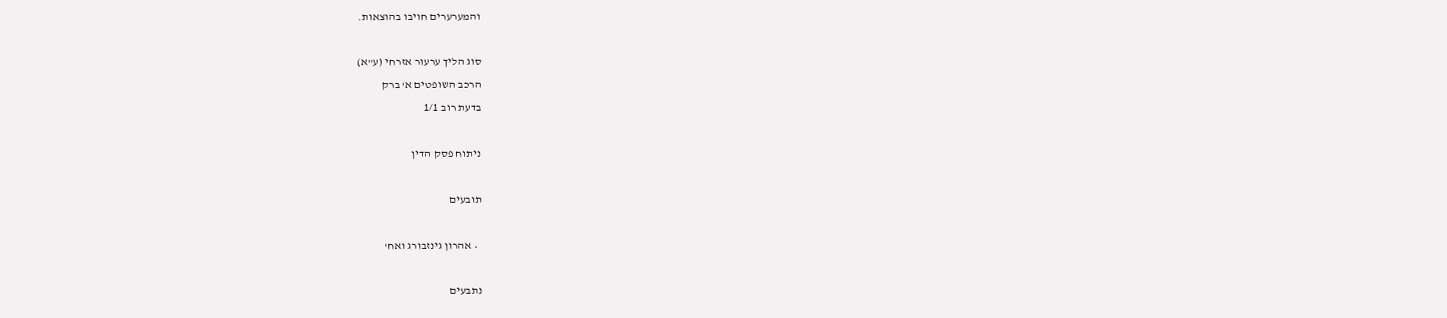והמערערים חויבו בהוצאות.

סוג הליך ערעור אזרחי (ע"א)
הרכב השופטים א' ברק
בדעת רוב 1/1

ניתוח פסק הדין

תובעים

  • אהרון גינזבורג ואח'

נתבעים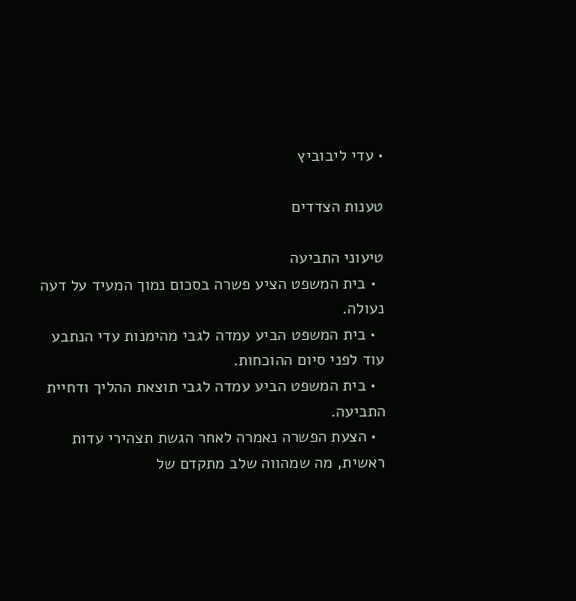• עדי ליבוביץ

טענות הצדדים

טיעוני התביעה
  • בית המשפט הציע פשרה בסכום נמוך המעיד על דעה נעולה.
  • בית המשפט הביע עמדה לגבי מהימנות עדי הנתבע עוד לפני סיום ההוכחות.
  • בית המשפט הביע עמדה לגבי תוצאת ההליך ודחיית התביעה.
  • הצעת הפשרה נאמרה לאחר הגשת תצהירי עדות ראשית, מה שמהווה שלב מתקדם של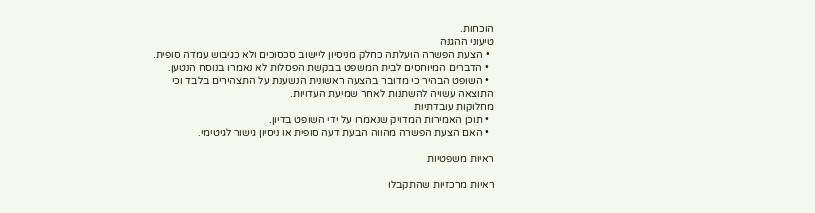הוכחות.
טיעוני ההגנה
  • הצעת הפשרה הועלתה כחלק מניסיון ליישוב סכסוכים ולא כגיבוש עמדה סופית.
  • הדברים המיוחסים לבית המשפט בבקשת הפסלות לא נאמרו בנוסח הנטען.
  • השופט הבהיר כי מדובר בהצעה ראשונית הנשענת על התצהירים בלבד וכי התוצאה עשויה להשתנות לאחר שמיעת העדויות.
מחלוקות עובדתיות
  • תוכן האמירות המדויק שנאמרו על ידי השופט בדיון.
  • האם הצעת הפשרה מהווה הבעת דעה סופית או ניסיון גישור לגיטימי.

ראיות משפטיות

ראיות מרכזיות שהתקבלו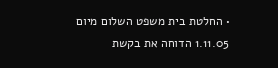• החלטת בית משפט השלום מיום 1.11.05 הדוחה את בקשת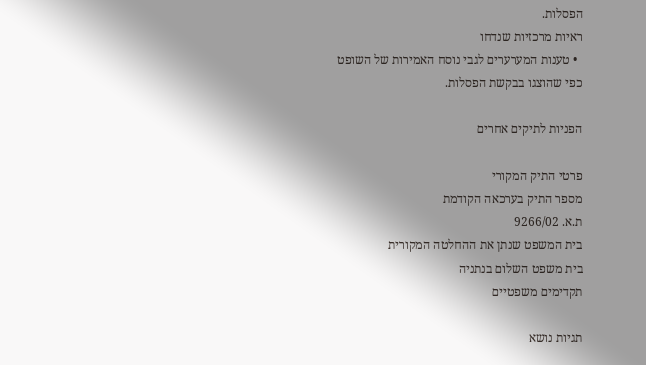הפסלות.
ראיות מרכזיות שנדחו
  • טענות המערערים לגבי נוסח האמירות של השופט כפי שהוצגו בבקשת הפסלות.

הפניות לתיקים אחרים

פרטי התיק המקורי
מספר התיק בערכאה הקודמת
ת.א. 9266/02
בית המשפט שנתן את ההחלטה המקורית
בית משפט השלום בנתניה
תקדימים משפטיים

תגיות נושא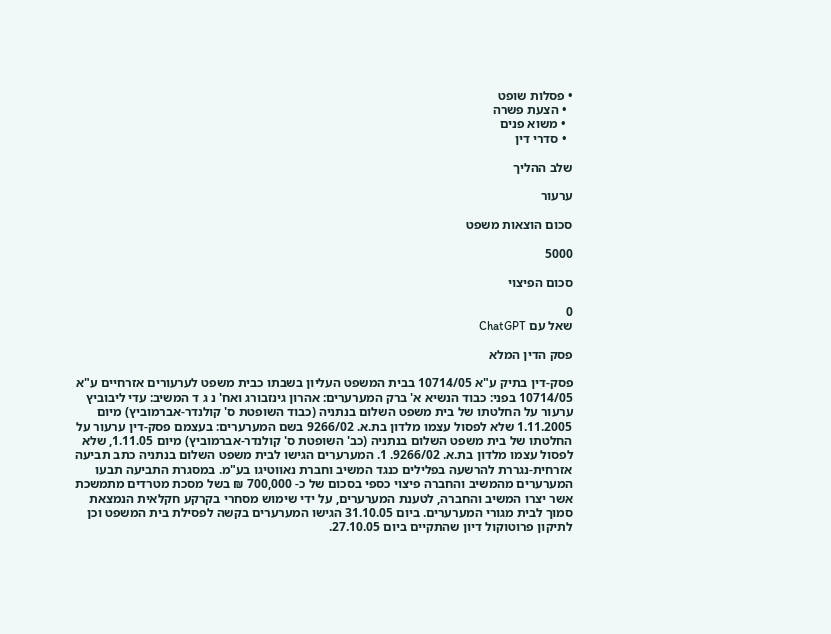• פסלות שופט
  • הצעת פשרה
  • משוא פנים
  • סדרי דין

שלב ההליך

ערעור

סכום הוצאות משפט

5000

סכום הפיצוי

0
שאל עם ChatGPT

פסק הדין המלא

פסק-דין בתיק ע"א 10714/05 בבית המשפט העליון בשבתו כבית משפט לערעורים אזרחיים ע"א 10714/05 בפני: כבוד הנשיא א' ברק המערערים: אהרון גינזבורג ואח' נ ג ד המשיב: עדי ליבוביץ ערעור על החלטתו של בית משפט השלום בנתניה (כבוד השופטת ס' קולנדר-אברמוביץ) מיום 1.11.2005 שלא לפסול עצמו מלדון בת.א. 9266/02 בשם המערערים: בעצמם פסק-דין ערעור על החלטתו של בית משפט השלום בנתניה (כב' השופטת ס' קולנדר-אברמוביץ) מיום 1.11.05, שלא לפסול עצמו מלדון בת.א. 9266/02. 1. המערערים הגישו לבית משפט השלום בנתניה כתב תביעה אזרחית-נגררת להרשעה בפלילים כנגד המשיב וחברת נאווטיגו בע"מ. במסגרת התביעה תבעו המערערים מהמשיב והחברה פיצוי כספי בסכום של כ- 700,000 ₪ בשל מסכת מטרדים מתמשכת אשר יצרו המשיב והחברה, לטענת המערערים, על ידי שימוש מסחרי בקרקע חקלאית הנמצאת סמוך לבית מגורי המערערים. ביום 31.10.05 הגישו המערערים בקשה לפסילת בית המשפט וכן לתיקון פרוטוקול דיון שהתקיים ביום 27.10.05.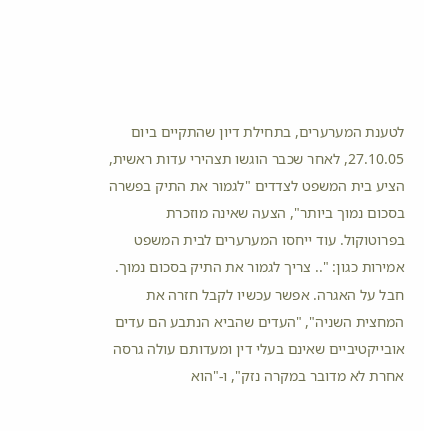לטענת המערערים, בתחילת דיון שהתקיים ביום 27.10.05, לאחר שכבר הוגשו תצהירי עדות ראשית, הציע בית המשפט לצדדים "לגמור את התיק בפשרה בסכום נמוך ביותר", הצעה שאינה מוזכרת בפרוטוקול. עוד ייחסו המערערים לבית המשפט אמירות כגון: ".. צריך לגמור את התיק בסכום נמוך. חבל על האגרה. אפשר עכשיו לקבל חזרה את המחצית השניה", "העדים שהביא הנתבע הם עדים אובייקטיביים שאינם בעלי דין ומעדותם עולה גרסה אחרת לא מדובר במקרה נזק", ו-"הוא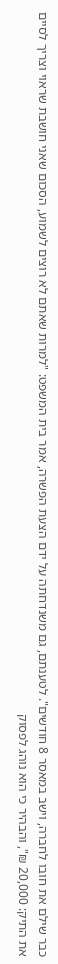כבר שילם את חובו לחברה, וישב במאסר 8 חודשים". לטענתם, גם משנדחתה על ידם הצעת הפשרה, אמר בית המשפט: "למרות שאתם לא רוצים לשמוע, הסכום שאני חושבת שראוי וצריך לסיים את התיק: 20,000 ₪", והבהיר כי הוא נוהג לפסוק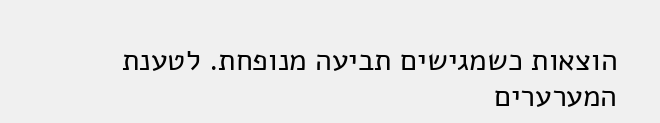הוצאות כשמגישים תביעה מנופחת. לטענת המערערים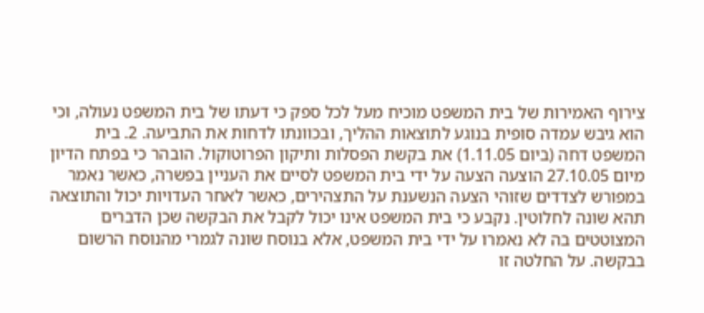צירוף האמירות של בית המשפט מוכיח מעל לכל ספק כי דעתו של בית המשפט נעולה, וכי הוא גיבש עמדה סופית בנוגע לתוצאות ההליך, ובכוונתו לדחות את התביעה. 2. בית המשפט דחה (ביום 1.11.05) את בקשת הפסלות ותיקון הפרוטוקול. הובהר כי בפתח הדיון מיום 27.10.05 הוצעה הצעה על ידי בית המשפט לסיים את העניין בפשרה, כאשר נאמר במפורש לצדדים שזוהי הצעה הנשענת על התצהירים, כאשר לאחר העדויות יכול והתוצאה תהא שונה לחלוטין. נקבע כי בית המשפט אינו יכול לקבל את הבקשה שכן הדברים המצוטטים בה לא נאמרו על ידי בית המשפט, אלא בנוסח שונה לגמרי מהנוסח הרשום בבקשה. על החלטה זו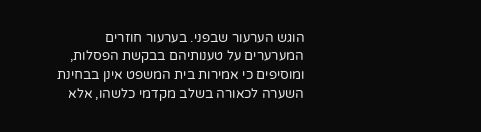הוגש הערעור שבפני. בערעור חוזרים המערערים על טענותיהם בבקשת הפסלות, ומוסיפים כי אמירות בית המשפט אינן בבחינת השערה לכאורה בשלב מקדמי כלשהו, אלא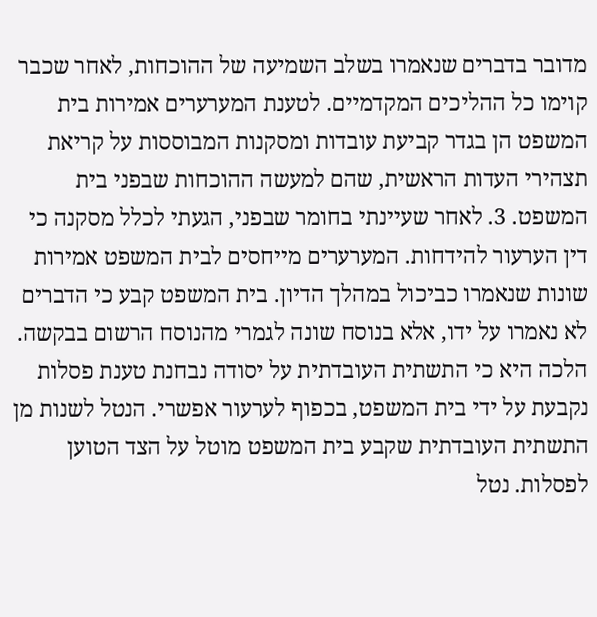מדובר בדברים שנאמרו בשלב השמיעה של ההוכחות, לאחר שכבר קוימו כל ההליכים המקדמיים. לטענת המערערים אמירות בית המשפט הן בגדר קביעת עובדות ומסקנות המבוססות על קריאת תצהירי העדות הראשית, שהם למעשה ההוכחות שבפני בית המשפט. 3. לאחר שעיינתי בחומר שבפני, הגעתי לכלל מסקנה כי דין הערעור להידחות. המערערים מייחסים לבית המשפט אמירות שונות שנאמרו כביכול במהלך הדיון. בית המשפט קבע כי הדברים לא נאמרו על ידו, אלא בנוסח שונה לגמרי מהנוסח הרשום בבקשה. הלכה היא כי התשתית העובדתית על יסודה נבחנת טענת פסלות נקבעת על ידי בית המשפט, בכפוף לערעור אפשרי. הנטל לשנות מן התשתית העובדתית שקבע בית המשפט מוטל על הצד הטוען לפסלות. נטל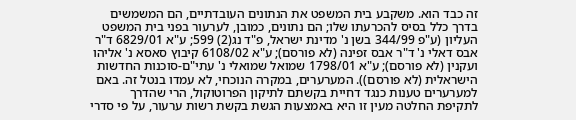זה כבד הוא. משקבע בית המשפט את הנתונים העובדתיים, הם המשמשים בדרך כלל בסיס להכרעתו שלו; הם נתונים, כמובן, לערעור בפני בית המשפט העליון (ע"פ 344/99 בשן נ' מדינת ישראל, פ"ד נג(2) 599; ע"א 6829/01 ד"ר אבס דאלי נ' ד"ר אבס זפינה (לא פורסם); ע"א 6108/02 קיבוץ סאסא נ' אליהו ועקנין (לא פורסם); ע"א 1798/01 שמואל שמואלי נ' עתי"ם-סוכנות החדשות הישראלית (לא פורסם)). המערערים, במקרה הנוכחי, לא עמדו בנטל זה. באם למערערים טענות כנגד דחיית בקשתם לתיקון הפרוטוקול, הרי שהדרך לתקיפת החלטה מעין זו היא באמצעות הגשת בקשת רשות ערעור, על פי סדרי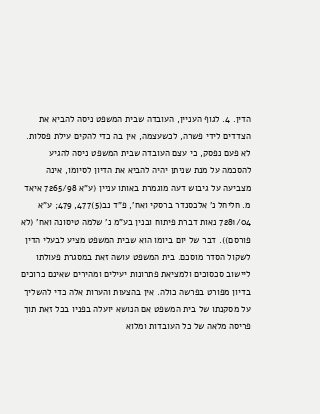הדין. 4. לגוף העניין, העובדה שבית המשפט ניסה להביא את הצדדים לידי פשרה, לכשעצמה, אין בה כדי להקים עילת פסלות. לא פעם נפסק, כי עצם העובדה שבית המשפט ניסה להגיע להסכמה על מנת שניתן יהיה להביא את הדיון לסיומו, אינה מצביעה על גיבוש דעה מוגמרת באותו עניין (ע"א 7265/98 איאד מ. חליחל נ' אלכסנדר ברסקי ואח', פ"ד נב(5)477, 479; ע"א 7281/04 נאות דברת פיתוח ובנין בע"מ נ' שלמה טיסונה ואח' (לא פורסם)). דבר של יום ביומו הוא שבית המשפט מציע לבעלי הדין לשקול הסדר מוסכם. בית המשפט עושה זאת במסגרת פעולתו ליישוב סכסוכים ולמציאת פתרונות יעילים ומהירים שאינם כרוכים בדיון מפורט בפרשה כולה. אין בהצעות והערות אלה כדי להשליך על מסקנתו של בית המשפט אם הנושא יועלה בפניו בכל זאת תוך פריסה מלאה של כל העובדות ומלוא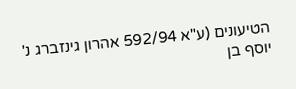הטיעונים (ע"א 592/94 אהרון גינזברג נ' יוסף בן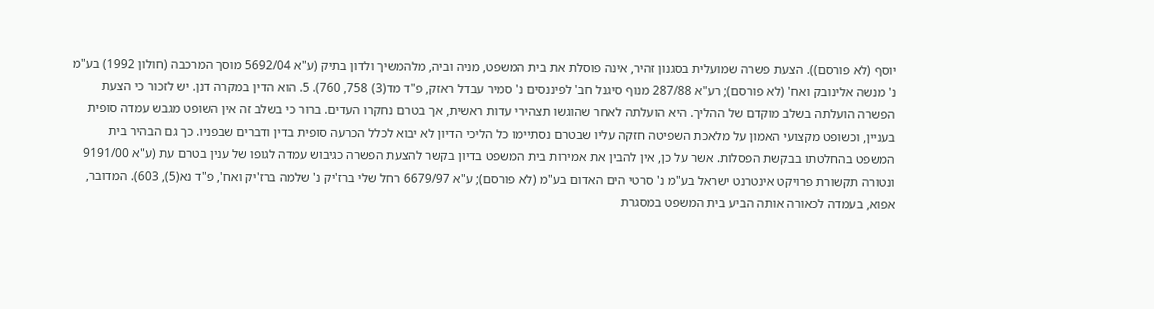יוסף (לא פורסם)). הצעת פשרה שמועלית בסגנון זהיר, אינה פוסלת את בית המשפט, מניה וביה, מלהמשיך ולדון בתיק (ע"א 5692/04 מוסך המרכבה (חולון 1992) בע"מ נ' מנשה אלינובק ואח' (לא פורסם); רע"א 287/88 מנוף סיגנל חב' לפיננסים נ' סמיר עבדל ראזק, פ"ד מד(3) 758, 760). 5. הוא הדין במקרה דנן. יש לזכור כי הצעת הפשרה הועלתה בשלב מוקדם של ההליך. היא הועלתה לאחר שהוגשו תצהירי עדות ראשית, אך בטרם נחקרו העדים. ברור כי בשלב זה אין השופט מגבש עמדה סופית בעניין, וכשופט מקצועי האמון על מלאכת השפיטה חזקה עליו שבטרם נסתיימו כל הליכי הדיון לא יבוא לכלל הכרעה סופית בדין ודברים שבפניו. כך גם הבהיר בית המשפט בהחלטתו בבקשת הפסלות. אשר על כן, אין להבין את אמירות בית המשפט בדיון בקשר להצעת הפשרה כגיבוש עמדה לגופו של ענין בטרם עת (ע"א 9191/00 ונטורה תקשורת פרויקט אינטרנט ישראל בע"מ נ' סרטי הים האדום בע"מ (לא פורסם); ע"א 6679/97 רחל שלי ברז'יק נ' שלמה ברז'יק ואח', פ"ד נא(5), 603). המדובר, אפוא, בעמדה לכאורה אותה הביע בית המשפט במסגרת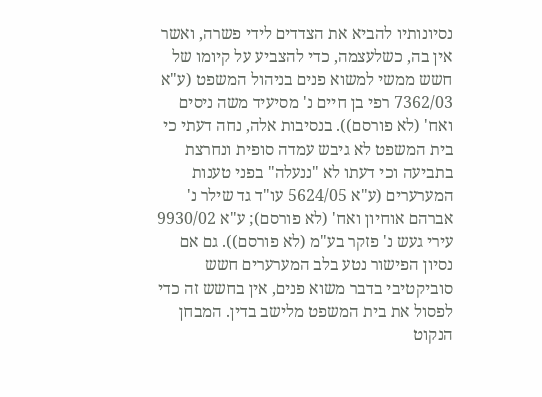נסיונותיו להביא את הצדדים לידי פשרה, ואשר אין בה, כשלעצמה, כדי להצביע על קיומו של חשש ממשי למשוא פנים בניהול המשפט (ע"א 7362/03 רפי בן חיים נ' מסיעיד משה ניסים ואח' (לא פורסם)). בנסיבות אלה, נחה דעתי כי בית המשפט לא גיבש עמדה סופית ונחרצת בתביעה וכי דעתו לא "ננעלה" בפני טענות המערערים (ע"א 5624/05 עו"ד גד שילר נ' אברהם אוחיון ואח' (לא פורסם); ע"א 9930/02 עירי געש נ' פזקר בע"מ (לא פורסם)). גם אם נסיון הפישור נטע בלב המערערים חשש סוביקטיבי בדבר משוא פנים, אין בחשש זה כדי לפסול את בית המשפט מלישב בדין. המבחן הנקוט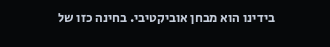בידינו הוא מבחן אוביקטיבי. בחינה כזו של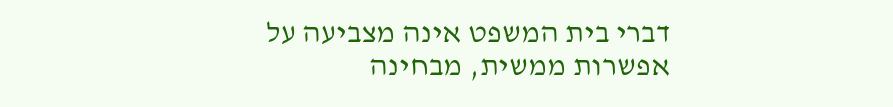דברי בית המשפט אינה מצביעה על אפשרות ממשית, מבחינה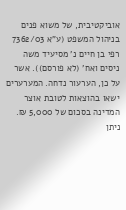אוביקטיבית, של משוא פנים בניהול המשפט (ע"א 7362/03 רפי בן חיים נ' מסיעיד משה ניסים ואח' (לא פורסם)). אשר על כן, הערעור נדחה. המערערים ישאו בהוצאות לטובת אוצר המדינה בסכום של 5,000 ₪. ניתן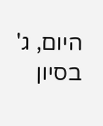היום, ג' בסיון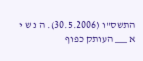התשס"ו (30.5.2006). ה נ ש י א ___ העותק כפוף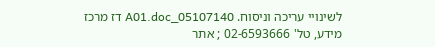לשינויי עריכה וניסוח. 05107140_A01.doc דז מרכז מידע, טל' 02-6593666 ; אתר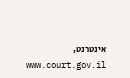אינטרנט, www.court.gov.il